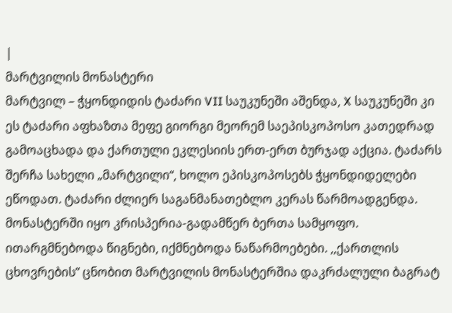|
მარტვილის მონასტერი
მარტვილ – ჭყონდიდის ტაძარი VII საუკუნეში აშენდა, X საუკუნეში კი ეს ტაძარი აფხაზთა მეფე გიორგი მეორემ საეპისკოპოსო კათედრად გამოაცხადა და ქართული ეკლესიის ერთ-ერთ ბურჯად აქცია. ტაძარს შერჩა სახელი „მარტვილი“, ხოლო ეპისკოპოსებს ჭყონდიდელები ეწოდათ. ტაძარი ძლიერ საგანმანათებლო კერას წარმოადგენდა. მონასტერში იყო კრისპერია-გადამწერ ბერთა სამყოფო. ითარგმნებოდა წიგნები, იქმნებოდა ნაწარმოებები. ,,ქართლის ცხოვრების” ცნობით მარტვილის მონასტერშია დაკრძალული ბაგრატ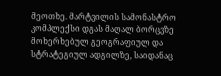მეოთხე. მარტვილის სამონასტრო კომპლექსი დგას მაღალ ბორცვზე მოხერხებულ გეოგრაფიულ და სტრატეგიულ ადგილზე, საიდანაც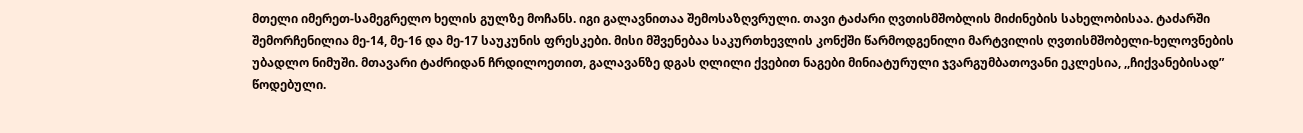მთელი იმერეთ-სამეგრელო ხელის გულზე მოჩანს. იგი გალავნითაა შემოსაზღვრული. თავი ტაძარი ღვთისმშობლის მიძინების სახელობისაა. ტაძარში შემორჩენილია მე-14, მე-16 და მე-17 საუკუნის ფრესკები. მისი მშვენებაა საკურთხევლის კონქში წარმოდგენილი მარტვილის ღვთისმშობელი-ხელოვნების უბადლო ნიმუში. მთავარი ტაძრიდან ჩრდილოეთით, გალავანზე დგას ღლილი ქვებით ნაგები მინიატურული ჯვარგუმბათოვანი ეკლესია, ,,ჩიქვანებისად” წოდებული.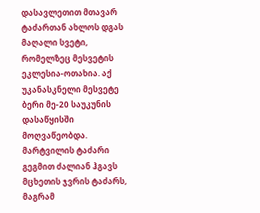დასავლეთით მთავარ ტაძართან ახლოს დგას მაღალი სვეტი, რომელზეც მესვეტის ეკლესია-ოთახია. აქ უკანასკნელი მესვეტე ბერი მე-20 საუკუნის დასაწყისში მოღვაწეობდა. მარტვილის ტაძარი გეგმით ძალიან ჰგავს მცხეთის ჯვრის ტაძარს, მაგრამ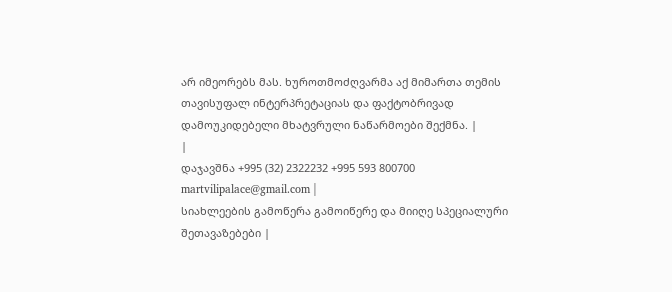არ იმეორებს მას. ხუროთმოძღვარმა აქ მიმართა თემის თავისუფალ ინტერპრეტაციას და ფაქტობრივად დამოუკიდებელი მხატვრული ნაწარმოები შექმნა. |
|
დაჯავშნა +995 (32) 2322232 +995 593 800700 martvilipalace@gmail.com |
სიახლეების გამოწერა გამოიწერე და მიიღე სპეციალური შეთავაზებები |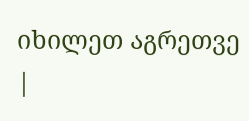იხილეთ აგრეთვე
|